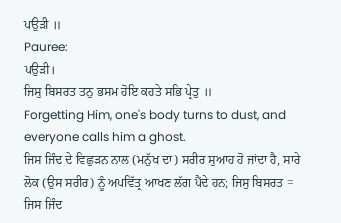ਪਉੜੀ ॥
Pauree:
ਪਉੜੀ।
ਜਿਸੁ ਬਿਸਰਤ ਤਨੁ ਭਸਮ ਹੋਇ ਕਹਤੇ ਸਭਿ ਪ੍ਰੇਤੁ ॥
Forgetting Him, one's body turns to dust, and everyone calls him a ghost.
ਜਿਸ ਜਿੰਦ ਦੇ ਵਿਛੁੜਨ ਨਾਲ (ਮਨੁੱਖ ਦਾ) ਸਰੀਰ ਸੁਆਹ ਹੋ ਜਾਂਦਾ ਹੈ, ਸਾਰੇ ਲੋਕ (ਉਸ ਸਰੀਰ) ਨੂੰ ਅਪਵਿੱਤ੍ਰ ਆਖਣ ਲੱਗ ਪੈਂਦੇ ਹਨ; ਜਿਸੁ ਬਿਸਰਤ = ਜਿਸ ਜਿੰਦ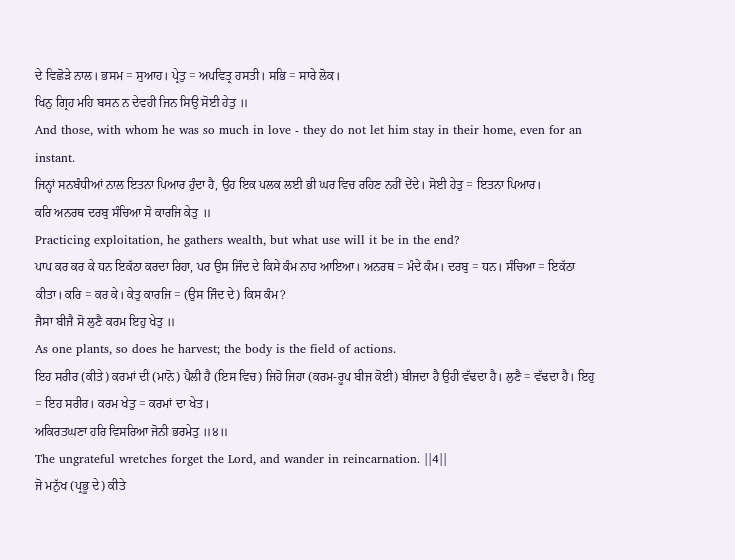ਦੇ ਵਿਛੋੜੇ ਨਾਲ। ਭਸਮ = ਸੁਆਹ। ਪ੍ਰੇਤੁ = ਅਪਵਿਤ੍ਰ ਹਸਤੀ। ਸਭਿ = ਸਾਰੇ ਲੋਕ।
ਖਿਨੁ ਗ੍ਰਿਹ ਮਹਿ ਬਸਨ ਨ ਦੇਵਹੀ ਜਿਨ ਸਿਉ ਸੋਈ ਹੇਤੁ ॥
And those, with whom he was so much in love - they do not let him stay in their home, even for an instant.
ਜਿਨ੍ਹਾਂ ਸਨਬੰਧੀਆਂ ਨਾਲ ਇਤਨਾ ਪਿਆਰ ਹੁੰਦਾ ਹੈ, ਉਹ ਇਕ ਪਲਕ ਲਈ ਭੀ ਘਰ ਵਿਚ ਰਹਿਣ ਨਹੀਂ ਦੇਂਦੇ। ਸੋਈ ਹੇਤੁ = ਇਤਨਾ ਪਿਆਰ।
ਕਰਿ ਅਨਰਥ ਦਰਬੁ ਸੰਚਿਆ ਸੋ ਕਾਰਜਿ ਕੇਤੁ ॥
Practicing exploitation, he gathers wealth, but what use will it be in the end?
ਪਾਪ ਕਰ ਕਰ ਕੇ ਧਨ ਇਕੱਠਾ ਕਰਦਾ ਰਿਹਾ, ਪਰ ਉਸ ਜਿੰਦ ਦੇ ਕਿਸੇ ਕੰਮ ਨਾਹ ਆਇਆ। ਅਨਰਥ = ਮੰਦੇ ਕੰਮ। ਦਰਬੁ = ਧਨ। ਸੰਚਿਆ = ਇਕੱਠਾ ਕੀਤਾ। ਕਰਿ = ਕਰ ਕੇ। ਕੇਤੁ ਕਾਰਜਿ = (ਉਸ ਜਿੰਦ ਦੇ) ਕਿਸ ਕੰਮ?
ਜੈਸਾ ਬੀਜੈ ਸੋ ਲੁਣੈ ਕਰਮ ਇਹੁ ਖੇਤੁ ॥
As one plants, so does he harvest; the body is the field of actions.
ਇਹ ਸਰੀਰ (ਕੀਤੇ) ਕਰਮਾਂ ਦੀ (ਮਾਨੋ) ਪੈਲੀ ਹੈ (ਇਸ ਵਿਚ) ਜਿਹੋ ਜਿਹਾ (ਕਰਮ-ਰੂਪ ਬੀਜ ਕੋਈ) ਬੀਜਦਾ ਹੈ ਉਹੀ ਵੱਢਦਾ ਹੈ। ਲੁਣੈ = ਵੱਢਦਾ ਹੈ। ਇਹੁ = ਇਹ ਸਰੀਰ। ਕਰਮ ਖੇਤੁ = ਕਰਮਾਂ ਦਾ ਖੇਤ।
ਅਕਿਰਤਘਣਾ ਹਰਿ ਵਿਸਰਿਆ ਜੋਨੀ ਭਰਮੇਤੁ ॥੪॥
The ungrateful wretches forget the Lord, and wander in reincarnation. ||4||
ਜੋ ਮਨੁੱਖ (ਪ੍ਰਭੂ ਦੇ) ਕੀਤੇ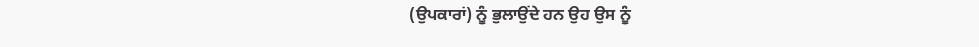(ਉਪਕਾਰਾਂ) ਨੂੰ ਭੁਲਾਉਂਦੇ ਹਨ ਉਹ ਉਸ ਨੂੰ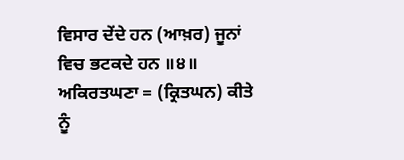ਵਿਸਾਰ ਦੇਂਦੇ ਹਨ (ਆਖ਼ਰ) ਜੂਨਾਂ ਵਿਚ ਭਟਕਦੇ ਹਨ ॥੪॥ ਅਕਿਰਤਘਣਾ = (ਕ੍ਰਿਤਘਨ) ਕੀਤੇ ਨੂੰ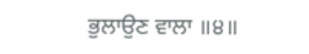ਭੁਲਾਉਣ ਵਾਲਾ ॥੪॥